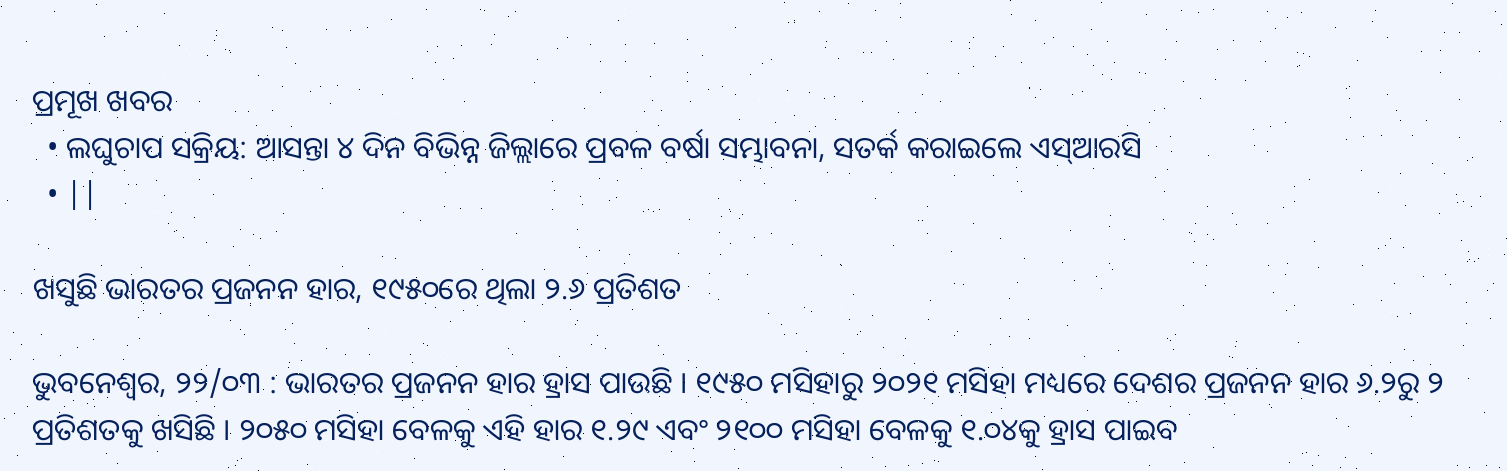ପ୍ରମୂଖ ଖବର
  • ଲଘୁଚାପ ସକ୍ରିୟ: ଆସନ୍ତା ୪ ଦିନ ବିଭିନ୍ନ ଜିଲ୍ଲାରେ ପ୍ରବଳ ବର୍ଷା ସମ୍ଭାବନା, ସତର୍କ କରାଇଲେ ଏସ୍‌ଆରସି
  • ||

ଖସୁଛି ଭାରତର ପ୍ରଜନନ ହାର, ୧୯୫୦ରେ ଥିଲା ୨.୬ ପ୍ରତିଶତ

ଭୁବନେଶ୍ଵର, ୨୨/୦୩ : ଭାରତର ପ୍ରଜନନ ହାର ହ୍ରାସ ପାଉଛି । ୧୯୫୦ ମସିହାରୁ ୨୦୨୧ ମସିହା ମଧ୍ୟରେ ଦେଶର ପ୍ରଜନନ ହାର ୬.୨ରୁ ୨ ପ୍ରତିଶତକୁ ଖସିଛି । ୨୦୫୦ ମସିହା ବେଳକୁ ଏହି ହାର ୧.୨୯ ଏବଂ ୨୧୦୦ ମସିହା ବେଳକୁ ୧.୦୪କୁ ହ୍ରାସ ପାଇବ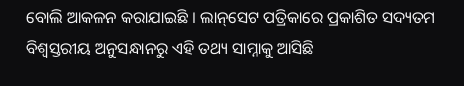ବୋଲି ଆକଳନ କରାଯାଇଛି । ଲାନ୍‌ସେଟ ପତ୍ରିକାରେ ପ୍ରକାଶିତ ସଦ୍ୟତମ ବିଶ୍ୱସ୍ତରୀୟ ଅନୁସନ୍ଧାନରୁ ଏହି ତଥ୍ୟ ସାମ୍ନାକୁ ଆସିଛି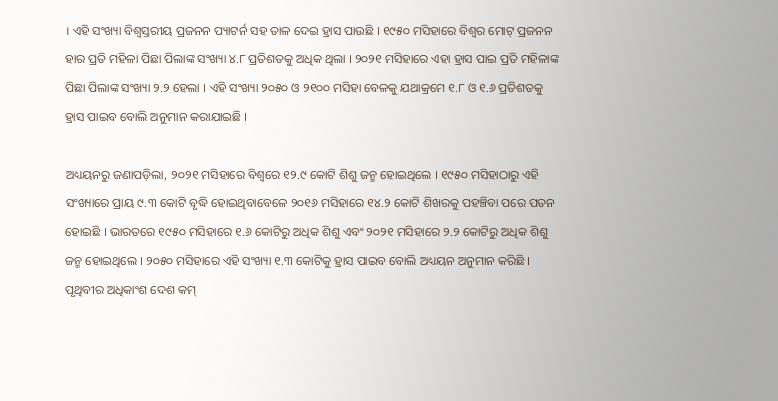। ଏହି ସଂଖ୍ୟା ବିଶ୍ୱସ୍ତରୀୟ ପ୍ରଜନନ ପ୍ୟାଟର୍ନ ସହ ତାଳ ଦେଇ ହ୍ରାସ ପାଉଛି । ୧୯୫୦ ମସିହାରେ ବିଶ୍ୱର ମୋଟ୍‌ ପ୍ରଜନନ ହାର ପ୍ରତି ମହିଳା ପିଛା ପିଲାଙ୍କ ସଂଖ୍ୟା ୪.୮ ପ୍ରତିଶତକୁ ଅଧିକ ଥିଲା । ୨୦୨୧ ମସିହାରେ ଏହା ହ୍ରାସ ପାଇ ପ୍ରତି ମହିଳାଙ୍କ ପିଛା ପିଲାଙ୍କ ସଂଖ୍ୟା ୨.୨ ହେଲା । ଏହି ସଂଖ୍ୟା ୨୦୫୦ ଓ ୨୧୦୦ ମସିହା ବେଳକୁ ଯଥାକ୍ରମେ ୧.୮ ଓ ୧.୬ ପ୍ରତିଶତକୁ ହ୍ରାସ ପାଇବ ବୋଲି ଅନୁମାନ କରାଯାଇଛି ।

ଅଧ୍ୟୟନରୁ ଜଣାପଡ଼ିଲା, ୨୦୨୧ ମସିହାରେ ବିଶ୍ୱରେ ୧୨.୯ କୋଟି ଶିଶୁ ଜନ୍ମ ହୋଇଥିଲେ । ୧୯୫୦ ମସିହାଠାରୁ ଏହି ସଂଖ୍ୟାରେ ପ୍ରାୟ ୯.୩ କୋଟି ବୃଦ୍ଧି ହୋଇଥିବାବେଳେ ୨୦୧୬ ମସିହାରେ ୧୪.୨ କୋଟି ଶିଖରକୁ ପହଞ୍ଚିବା ପରେ ପତନ ହୋଇଛି । ଭାରତରେ ୧୯୫୦ ମସିହାରେ ୧.୬ କୋଟିରୁ ଅଧିକ ଶିଶୁ ଏବଂ ୨୦୨୧ ମସିହାରେ ୨.୨ କୋଟିରୁ ଅଧିକ ଶିଶୁ ଜନ୍ମ ହୋଇଥିଲେ । ୨୦୫୦ ମସିହାରେ ଏହି ସଂଖ୍ୟା ୧.୩ କୋଟିକୁ ହ୍ରାସ ପାଇବ ବୋଲି ଅଧ୍ୟୟନ ଅନୁମାନ କରିଛି । ପୃଥିବୀର ଅଧିକାଂଶ ଦେଶ କମ୍‌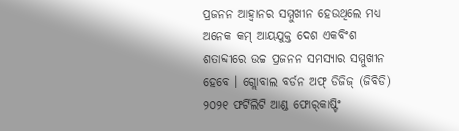ପ୍ରଜନନ ଆହ୍ୱାନର ସମ୍ମୁଖୀନ ହେଉଥିଲେ ମଧ୍ୟ ଅନେକ କମ୍‌ ଆୟଯୁକ୍ତ ଦେଶ ଏକବିଂଶ ଶତାବ୍ଦୀରେ ଉଚ୍ଚ ପ୍ରଜନନ ସମସ୍ୟାର ସମ୍ମୁଖୀନ ହେବେ । ଗ୍ଲୋବାଲ ବର୍ଡନ ଅଫ୍‌ ଡିଜିଜ୍‌ (ଜିବିଡି) ୨୦୨୧ ଫର୍ଟିଲିଟି ଆଣ୍ଡ ଫୋର୍‌କାଷ୍ଟିଂ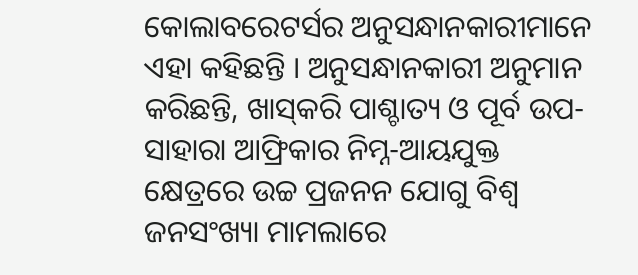କୋଲାବରେଟର୍ସର ଅନୁସନ୍ଧାନକାରୀମାନେ ଏହା କହିଛନ୍ତି । ଅନୁସନ୍ଧାନକାରୀ ଅନୁମାନ କରିଛନ୍ତି, ଖାସ୍‌କରି ପାଶ୍ଚାତ୍ୟ ଓ ପୂର୍ବ ଉପ- ସାହାରା ଆଫ୍ରିକାର ନିମ୍ନ-ଆୟଯୁକ୍ତ କ୍ଷେତ୍ରରେ ଉଚ୍ଚ ପ୍ରଜନନ ଯୋଗୁ ବିଶ୍ୱ ଜନସଂଖ୍ୟା ମାମଲାରେ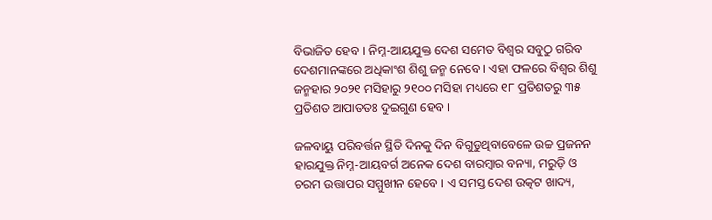ବିଭାଜିତ ହେବ । ନିମ୍ନ-ଆୟଯୁକ୍ତ ଦେଶ ସମେତ ବିଶ୍ୱର ସବୁଠୁ ଗରିବ ଦେଶମାନଙ୍କରେ ଅଧିକାଂଶ ଶିଶୁ ଜନ୍ମ ନେବେ । ଏହା ଫଳରେ ବିଶ୍ୱର ଶିଶୁ ଜନ୍ମହାର ୨୦୨୧ ମସିହାରୁ ୨୧୦୦ ମସିହା ମଧ୍ୟରେ ୧୮ ପ୍ରତିଶତରୁ ୩୫ ପ୍ରତିଶତ ଆପାତତଃ ଦୁଇଗୁଣ ହେବ ।

ଜଳବାୟୁ ପରିବର୍ତ୍ତନ ସ୍ଥିତି ଦିନକୁ ଦିନ ବିଗୁଡୁଥିବାବେଳେ ଉଚ୍ଚ ପ୍ରଜନନ ହାରଯୁକ୍ତ ନିମ୍ନ-ଆୟବର୍ଗ ଅନେକ ଦେଶ ବାରମ୍ବାର ବନ୍ୟା, ମରୁଡ଼ି ଓ ଚରମ ଉତ୍ତାପର ସମ୍ମୁଖୀନ ହେବେ । ଏ ସମସ୍ତ ଦେଶ ଉତ୍କଟ ଖାଦ୍ୟ,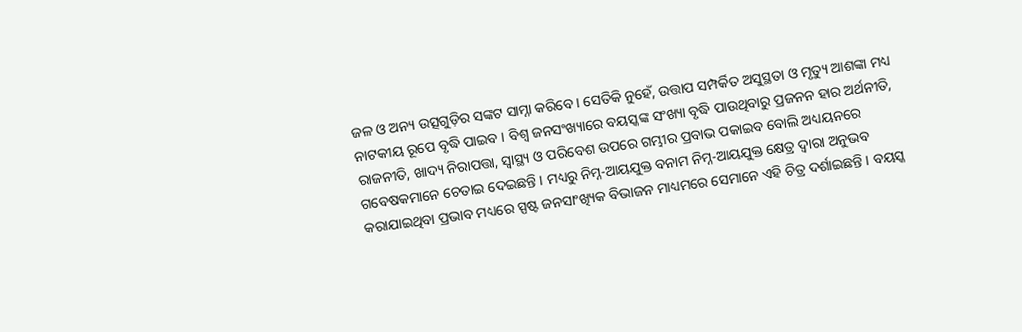ଜଳ ଓ ଅନ୍ୟ ଉତ୍ସଗୁଡ଼ିର ସଙ୍କଟ ସାମ୍ନା କରିବେ । ସେତିକି ନୁହେଁ, ଉତ୍ତାପ ସମ୍ପର୍କିତ ଅସୁସ୍ଥତା ଓ ମୃତ୍ୟୁ ଆଶଙ୍କା ମଧ୍ୟ ନାଟକୀୟ ରୂପେ ବୃଦ୍ଧି ପାଇବ । ବିଶ୍ୱ ଜନସଂଖ୍ୟାରେ ବୟସ୍କଙ୍କ ସଂଖ୍ୟା ବୃଦ୍ଧି ପାଉଥିବାରୁ ପ୍ରଜନନ ହାର ଅର୍ଥନୀତି, ରାଜନୀତି, ଖାଦ୍ୟ ନିରାପତ୍ତା, ସ୍ୱାସ୍ଥ୍ୟ ଓ ପରିବେଶ ଉପରେ ଗମ୍ଭୀର ପ୍ରବାଭ ପକାଇବ ବୋଲି ଅଧ୍ୟୟନରେ ଗବେଷକମାନେ ଚେତାଇ ଦେଇଛନ୍ତି । ମଧ୍ୟରୁ ନିମ୍ନ-ଆୟଯୁକ୍ତ ବନାମ ନିମ୍ନ-ଆୟଯୁକ୍ତ କ୍ଷେତ୍ର ଦ୍ୱାରା ଅନୁଭବ କରାଯାଇଥିବା ପ୍ରଭାବ ମଧ୍ୟରେ ସ୍ପଷ୍ଟ ଜନସାଂଖ୍ୟିକ ବିଭାଜନ ମାଧ୍ୟମରେ ସେମାନେ ଏହି ଚିତ୍ର ଦର୍ଶାଇଛନ୍ତି । ବୟସ୍କ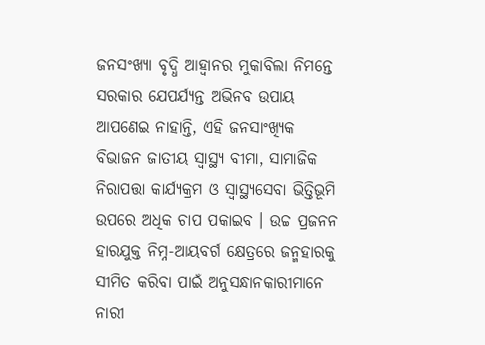ଜନସଂଖ୍ୟା ବୃଦ୍ଧି ଆହ୍ୱାନର ମୁକାବିଲା ନିମନ୍ତେ ସରକାର ଯେପର୍ଯ୍ୟନ୍ତ ଅଭିନବ ଉପାୟ ଆପଣେଇ ନାହାନ୍ତି, ଏହି ଜନସାଂଖ୍ୟିକ ବିଭାଜନ ଜାତୀୟ ସ୍ୱାସ୍ଥ୍ୟ ବୀମା, ସାମାଜିକ ନିରାପତ୍ତା କାର୍ଯ୍ୟକ୍ରମ ଓ ସ୍ୱାସ୍ଥ୍ୟସେବା ଭିତ୍ତିଭୂମି ଉପରେ ଅଧିକ ଚାପ ପକାଇବ । ଉଚ୍ଚ ପ୍ରଜନନ ହାରଯୁକ୍ତ ନିମ୍ନ-ଆୟବର୍ଗ କ୍ଷେତ୍ରରେ ଜନ୍ମହାରକୁ ସୀମିତ କରିବା ପାଇଁ ଅନୁସନ୍ଧାନକାରୀମାନେ ନାରୀ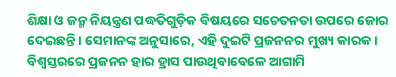ଶିକ୍ଷା ଓ ଜନ୍ମ ନିୟନ୍ତ୍ରଣ ପଦ୍ଧତିଗୁଡ଼ିକ ବିଷୟରେ ସଚେତନତା ଉପରେ ଜୋର ଦେଇଛନ୍ତି । ସେମାନଙ୍କ ଅନୁସାରେ, ଏହି ଦୁଇଟି ପ୍ରଜନନର ମୁଖ୍ୟ କାରକ । ବିଶ୍ୱସ୍ତରରେ ପ୍ରଜନନ ହାର ହ୍ରାସ ପାଉଥିବାବେଳେ ଆଗାମି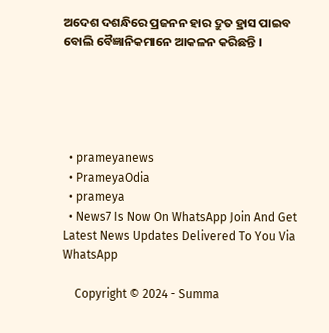ଅଦେଶ ଦଶନ୍ଧିରେ ପ୍ରଜନନ ହାର ଦ୍ରୁତ ହ୍ରାସ ପାଇବ ବୋଲି ବୈଜ୍ଞାନିକମାନେ ଆକଳନ କରିଛନ୍ତି ।





  • prameyanews
  • PrameyaOdia
  • prameya
  • News7 Is Now On WhatsApp Join And Get Latest News Updates Delivered To You Via WhatsApp

    Copyright © 2024 - Summa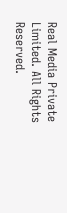Real Media Private Limited. All Rights Reserved.